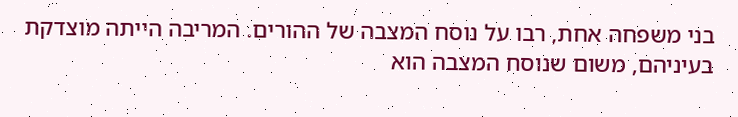בני משפחה אחת, רבו על נוסח המצבה של ההורים. המריבה הייתה מוצדקת בעיניהם, משום שנוסח המצבה הוא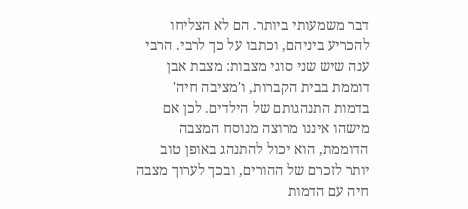דבר משמעותי ביותר. הם לא הצליחו להכריע ביניהם, וכתבו על כך לרבי. הרבי ענה שיש שני סוגי מצבות: מצבת אבן דוממת בבית הקברות, ו'מציבה חיה' בדמות התנהגותם של הילדים. לכן אם מישהו איננו מרוצה מנוסח המצבה הדוממת, הוא יכול להתנהג באופן טוב יותר לזכרם של ההורים, ובכך לערוך מצבה חיה עם הדמות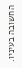החשובה בעיניו.